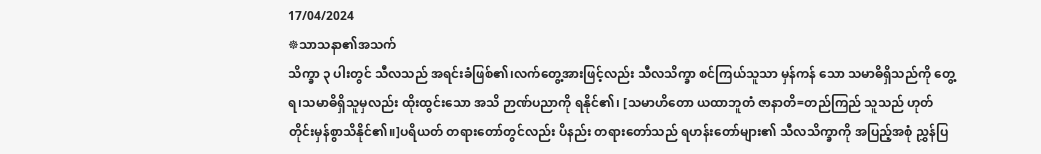17/04/2024
☸သာသနာ၏အသက်
သိက္ခာ ၃ ပါးတွင် သီလသည် အရင်းခံဖြစ်၏၊လက်တွေ့အားဖြင့်လည်း သီလသိက္ခာ စင်ကြယ်သူသာ မှန်ကန် သော သမာဓိရှိသည်ကို တွေ့ရ၊သမာဓိရှိသူမှလည်း ထိုးထွင်းသော အသိ ဉာဏ်ပညာကို ရနိုင်၏၊ [သမာဟိတော ယထာဘူတံ ဇာနာတိ=တည်ကြည် သူသည် ဟုတ်တိုင်းမှန်စွာသိနိုင်၏။]ပရိယတ် တရားတော်တွင်လည်း ပိနည်း တရားတော်သည် ရဟန်းတော်များ၏ သီလသိက္ခာကို အပြည့်အစုံ ညွှန်ပြ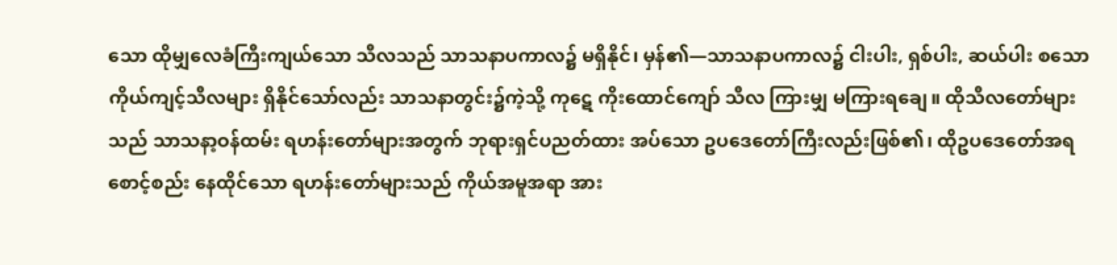သော ထိုမျှလေခံကြီးကျယ်သော သီလသည် သာသနာပကာလ၌ မရှိနိုင်၊ မှန်၏—သာသနာပကာလ၌ ငါးပါး, ရှစ်ပါး, ဆယ်ပါး စသော ကိုယ်ကျင့်သီလများ ရှိနိုင်သော်လည်း သာသနာတွင်း၌ကဲ့သို့ ကုဋေ ကိုးထောင်ကျော် သီလ ကြားမျှ မကြားရချေ။ ထိုသီလတော်များ သည် သာသနာ့ဝန်ထမ်း ရဟန်းတော်များအတွက် ဘုရားရှင်ပညတ်ထား အပ်သော ဥပဒေတော်ကြီးလည်းဖြစ်၏၊ ထိုဥပဒေတော်အရ စောင့်စည်း နေထိုင်သော ရဟန်းတော်များသည် ကိုယ်အမူအရာ အား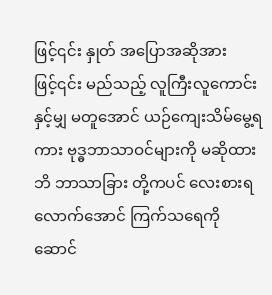ဖြင့်၎င်း နှုတ် အပြောအဆိုအားဖြင့်၎င်း မည်သည့် လူကြီးလူကောင်းနှင့်မျှ မတူအောင် ယဉ်ကျေးသိမ်မွေ့ရကား ဗုဒ္ဓဘာသာဝင်များကို မဆိုထားဘိ ဘာသာခြား တို့ကပင် လေးစားရလောက်အောင် ကြက်သရေကို ဆောင်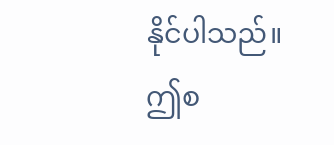နိုင်ပါသည်။
ဤစ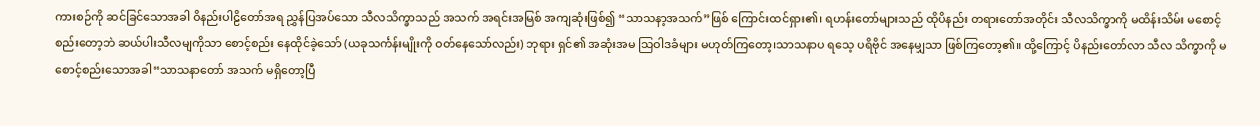ကားစဉ်ကို ဆင်ခြင်သောအခါ ဝိနည်းပါဠိတော်အရ ညွှန်ပြအပ်သော သီလသိက္ခာသည် အသက် အရင်းအမြစ် အကျဆုံးဖြစ်၍ “သာသနာ့အသက်”ဖြစ် ကြောင်းထင်ရှား၏၊ ရဟန်းတော်များသည် ထိုပိနည်း တရားတော်အတိုင်း သီလသိက္ခာကို မထိန်းသိမ်း မစောင့်စည်းတော့ဘဲ ဆယ်ပါးသီလမျကိုသာ စောင့်စည်း နေထိုင်ခဲ့သော် (ယခုသင်္ကန်းမျိုးကို ဝတ်နေသော်လည်း) ဘုရား ရှင်၏ အဆုံးအမ သြဝါဒခံများ မဟုတ်ကြတော့၊သာသနာပ ရသေ့ ပရိဗိုင် အနေမျှသာ ဖြစ်ကြတော့၏။ ထို့ကြောင့် ပိနည်းတော်လာ သီလ သိက္ခာကို မစောင့်စည်းသောအခါ“သာသနာတော် အသက် မရှိတော့ပြီ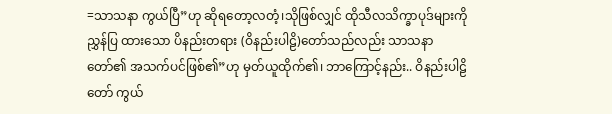=သာသနာ ကွယ်ပြီ”ဟု ဆိုရတော့လတံ့၊သိုဖြစ်လျှင် ထိုသီလသိက္ခာပုဒ်များကို ညွှန်ပြ ထားသော ပိနည်းတရား (ဝိနည်းပါဠိ)တော်သည်လည်း သာသနာတော်၏ အသက်ပင်ဖြစ်၏”ဟု မှတ်ယူထိုက်၏၊ ဘာကြောင့်နည်း.. ဝိနည်းပါဠိတော် ကွယ်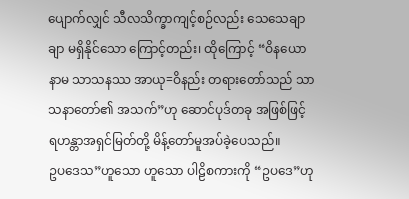ပျောက်လျှင် သီလသိက္ခာကျင့်စဉ်လည်း သေသေချာချာ မရှိနိုင်သော ကြောင့်တည်း၊ ထိုကြောင့် “ဝိနယော နာမ သာသနဿ အာယု=ဝိနည်း တရားတော်သည် သာသနာတော်၏ အသက်”ဟု ဆောင်ပုဒ်တခု အဖြစ်ဖြင့် ရဟန္တာအရှင်မြတ်တို့ မိန့်တော်မူအပ်ခဲ့ပေသည်။
ဥပဒေသ”ဟူသော ဟူသော ပါဠိစကားကို “ဥပဒေ”ဟု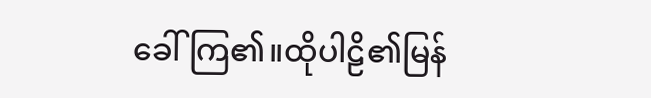ခေါ် ကြ၏။ထိုပါဠိ၏မြန်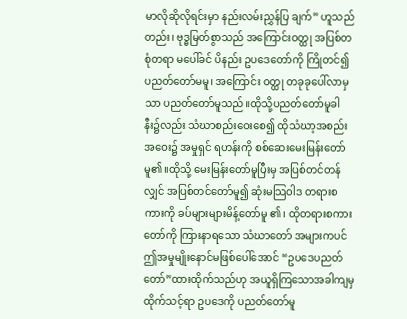မာလိုဆိုလိုရင်းမှာ နည်းလမ်းညွှန်ပြ ချက်” ဟူသည်တည်း၊ ဗုဒ္ဓမြတ်စွာသည် အကြောင်းဝတ္ထု အပြစ်တစုံတရာ မပေါ်ခင် ပိနည်း ဥပဒေတော်ကို ကြိုတင်၍ ပညတ်တော်မမူ၊ အကြောင်း ဝတ္ထု တခုခုပေါ်လာမှသာ ပညတ်တော်မူသည်။ထိုသို့ပညတ်တော်မူခါနီး၌လည်း သံဃာစည်းဝေးစေ၍ ထိုသံဃာ့အစည်းအဝေး၌ အမှုရှင် ရဟန်းကို စစ်ဆေးမေးမြန်းတော်မူ၏။ထိုသို့ မေးမြန်းတော်မူပြီးမှ အပြစ်တင်တန်လျှင် အပြစ်တင်တော်မူ၍ ဆုံးမသြဝါဒ တရားစကားကို ခပ်များများမိန့်တော်မူ ၏၊ ထိုတရားစကားတော်ကို ကြားနာရသော သံဃာတော် အများကပင် ဤအမှုမျိုးနောင်မဖြစ်ပေါ်အောင် “ဥပဒေပညတ်တော်”ထားထိုက်သည်ဟု အယူရှိကြသောအခါကျမှ ထိုက်သင့်ရာ ဥပဒေကို ပညတ်တော်မူ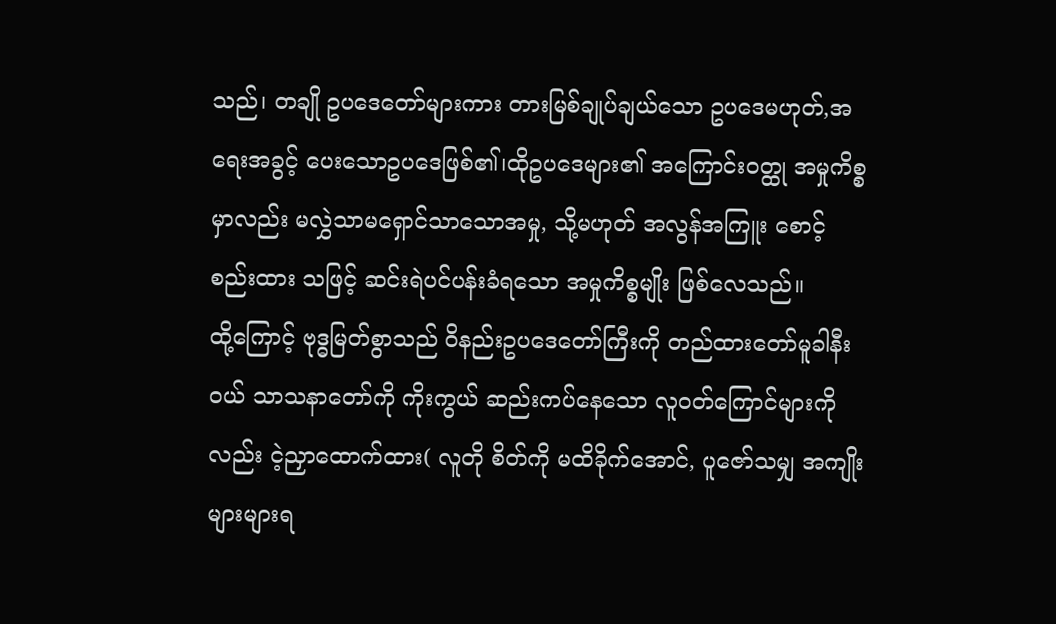သည်၊ တချို ဥပဒေတော်များကား တားမြစ်ချုပ်ချယ်သော ဥပဒေမဟုတ်,အရေးအခွင့် ပေးသောဥပဒေဖြစ်၏၊ထိုဥပဒေများ၏ အကြောင်းဝတ္ထု အမှုကိစ္စမှာလည်း မလွှဲသာမရှောင်သာသောအမှု, သို့မဟုတ် အလွန်အကြူး စောင့်စည်းထား သဖြင့် ဆင်းရဲပင်ပန်းခံရသော အမှုကိစ္စမျိုး ဖြစ်လေသည်။
ထို့ကြောင့် ဗုဒ္ဓမြတ်စွာသည် ဝိနည်းဥပဒေတော်ကြီးကို တည်ထားတော်မူခါနီးဝယ် သာသနာတော်ကို ကိုးကွယ် ဆည်းကပ်နေသော လူဝတ်ကြောင်များကိုလည်း ငဲ့ညှာထောက်ထား( လူတို စိတ်ကို မထိခိုက်အောင်, ပူဇော်သမျှ အကျိုးများများရ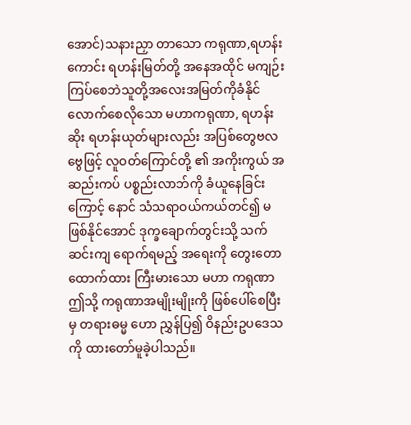အောင်)သနားညှာ တာသော ကရုဏာ,ရဟန်းကောင်း ရဟန်းမြတ်တို့ အနေအထိုင် မကျဉ်း ကြပ်စေဘဲသူတို့အလေးအမြတ်ကိုခံနိုင်လောက်စေလိုသော မဟာကရုဏာ, ရဟန်းဆိုး ရဟန်းယုတ်များလည်း အပြစ်တွေဗလဗွေဖြင့် လူဝတ်ကြောင်တို့ ၏ အကိုးကွယ် အဆည်းကပ် ပစ္စည်းလာဘ်ကို ခံယူနေခြင်းကြောင့် နောင် သံသရာဝယ်ကယ်တင်၍ မဖြစ်နိုင်အောင် ဒုက္ခချောက်တွင်းသို့ သက်ဆင်းကျ ရောက်ရမည့် အရေးကို တွေးတောထောက်ထား ကြီးမားသော မဟာ ကရုဏာ ဤသို့ ကရုဏာအမျိုးမျိုးကို ဖြစ်ပေါ်စေပြီးမှ တရားဓမ္မ ဟော ညွှန်ပြ၍ ဝိနည်းဥပဒေသကို ထားတော်မူခဲ့ပါသည်။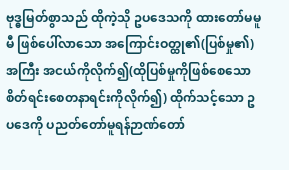ဗုဒ္ဓမြတ်စွာသည် ထိုကဲ့သို ဥပဒေသကို ထားတော်မမူမီ ဖြစ်ပေါ်လာသော အကြောင်းဝတ္ထု၏(ပြစ်မှု၏)အကြီး အငယ်ကိုလိုက်၍(ထိုပြစ်မှုကိုဖြစ်စေသော စိတ်ရင်းစေတနာရင်းကိုလိုက်၍) ထိုက်သင့်သော ဥပဒေကို ပညတ်တော်မူရန်ဉာဏ်တော်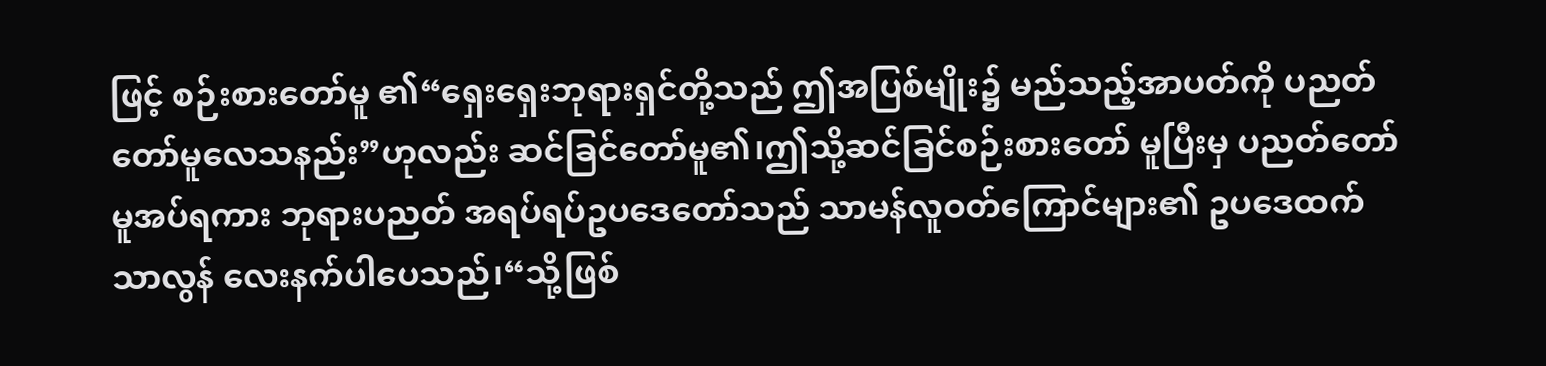ဖြင့် စဉ်းစားတော်မူ ၏“ရှေးရှေးဘုရားရှင်တို့သည် ဤအပြစ်မျိုး၌ မည်သည့်အာပတ်ကို ပညတ် တော်မူလေသနည်း”ဟုလည်း ဆင်ခြင်တော်မူ၏၊ဤသို့ဆင်ခြင်စဉ်းစားတော် မူပြီးမှ ပညတ်တော်မူအပ်ရကား ဘုရားပညတ် အရပ်ရပ်ဥပဒေတော်သည် သာမန်လူဝတ်ကြောင်များ၏ ဥပဒေထက် သာလွန် လေးနက်ပါပေသည်၊“သို့ဖြစ်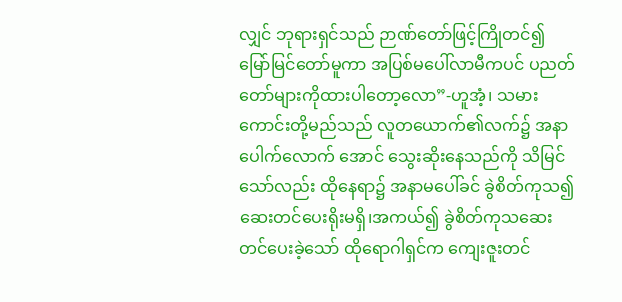လျှင် ဘုရားရှင်သည် ဉာဏ်တော်ဖြင့်ကြိုတင်၍ မြော်မြင်တော်မူကာ အပြစ်မပေါ်လာမီကပင် ပညတ်တော်များကိုထားပါတော့လော”-ဟူအံ့၊ သမားကောင်းတို့မည်သည် လူတယောက်၏လက်၌ အနာပေါက်လောက် အောင် သွေးဆိုးနေသည်ကို သိမြင်သော်လည်း ထိုနေရာ၌ အနာမပေါ်ခင် ခွဲစိတ်ကုသ၍ ဆေးတင်ပေးရိုးမရှိ၊အကယ်၍ ခွဲစိတ်ကုသဆေးတင်ပေးခဲ့သော် ထိုရောဂါရှင်က ကျေးဇူးတင်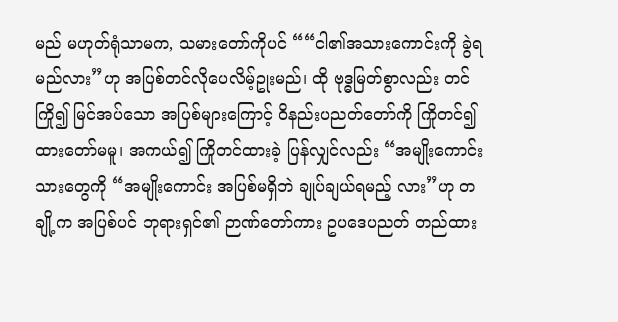မည် မဟုတ်ရုံသာမက, သမားတော်ကိုပင် ““ငါ၏အသားကောင်းကို ခွဲရမည်လား”ဟု အပြစ်တင်လိုပေလိမ့်ဥုးမည်၊ ထို ဗုဒ္ဓမြတ်စွာလည်း တင်ကြို၍ မြင်အပ်သော အပြစ်များကြောင့် ဝိနည်းပညတ်တော်ကို ကြိုတင်၍ ထားတော်မမူ၊ အကယ်၍ ကြိုတင်ထားခဲ့ ပြန်လျှင်လည်း “အမျိုးကောင်းသားတွေကို “အမျိုးကောင်း အပြစ်မရှိဘဲ ချုပ်ချယ်ရမည့် လား”ဟု တချို့က အပြစ်ပင် ဘုရားရှင်၏ ဉာဏ်တော်ကား ဥပဒေပညတ် တည်ထား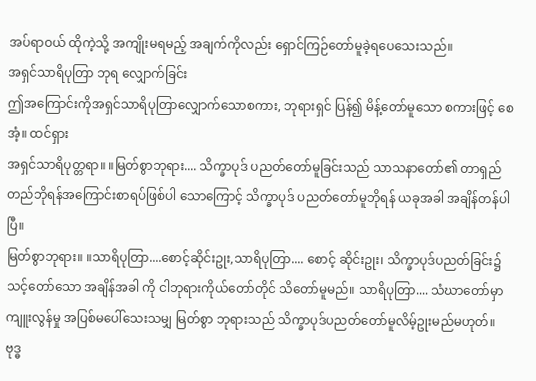အပ်ရာဝယ် ထိုကဲ့သို့ အကျိုးမရမည့် အချက်ကိုလည်း ရှောင်ကြဉ်တော်မူခဲ့ရပေသေးသည်။
အရှင်သာရိပုတြာ ဘုရ လျှောက်ခြင်း
ဤအကြောင်းကိုအရှင်သာရိပုတြာလျှောက်သောစကား, ဘုရားရှင် ပြန်၍ မိန့်တော်မူသော စကားဖြင့် စေအံ့။ ထင်ရှား
အရှင်သာရိပုတ္တရာ။ ။မြတ်စွာဘုရား.... သိက္ခာပုဒ် ပညတ်တော်မူခြင်းသည် သာသနာတော်၏ တာရှည်တည်ဘိုရန်အကြောင်းစာရပ်ဖြစ်ပါ သောကြောင့် သိက္ခာပုဒ် ပညတ်တော်မူဘိုရန် ယခုအခါ အချိန်တန်ပါပြီ။
မြတ်စွာဘုရား။ ။သာရိပုတြာ....စောင့်ဆိုင်းဥုး,သာရိပုတြာ.... စောင့် ဆိုင်းဥုး၊ သိက္ခာပုဒ်ပညတ်ခြင်း၌ သင့်တော်သော အချိန်အခါ ကို ငါဘုရားကိုယ်တော်တိုင် သိတော်မူမည်။ သာရိပုတြာ.... သံဃာတော်မှာ ကျူးလွန်မှု အပြစ်မပေါ်သေးသမျှ မြတ်စွာ ဘုရားသည် သိက္ခာပုဒ်ပညတ်တော်မူလိမ့်ဥုးမည်မဟုတ်။
ဗုဒ္ဓ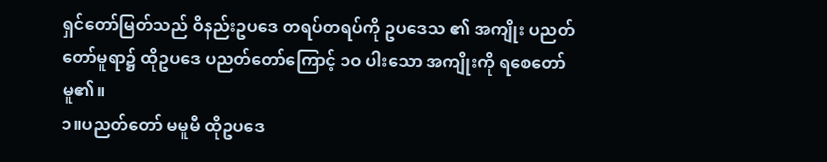ရှင်တော်မြတ်သည် ဝိနည်းဥပဒေ တရပ်တရပ်ကို ဥပဒေသ ၏ အကျိုး ပညတ်တော်မူရာ၌ ထိုဥပဒေ ပညတ်တော်ကြောင့် ၁ဝ ပါးသော အကျိုးကို ရစေတော်မူ၏။
၁။ပညတ်တော် မမူမီ ထိုဥပဒေ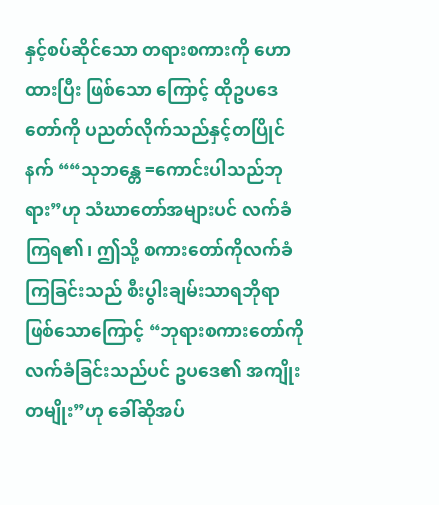နှင့်စပ်ဆိုင်သော တရားစကားကို ဟောထားပြီး ဖြစ်သော ကြောင့် ထိုဥပဒေတော်ကို ပညတ်လိုက်သည်နှင့်တပြိုင်နက် ““သုဘန္တေ =ကောင်းပါသည်ဘုရား”ဟု သံဃာတော်အများပင် လက်ခံကြရ၏၊ ဤသို့ စကားတော်ကိုလက်ခံကြခြင်းသည် စီးပွါးချမ်းသာရဘိုရာဖြစ်သောကြောင့် “ဘုရားစကားတော်ကို လက်ခံခြင်းသည်ပင် ဥပဒေ၏ အကျိုးတမျိုး”ဟု ခေါ်ဆိုအပ်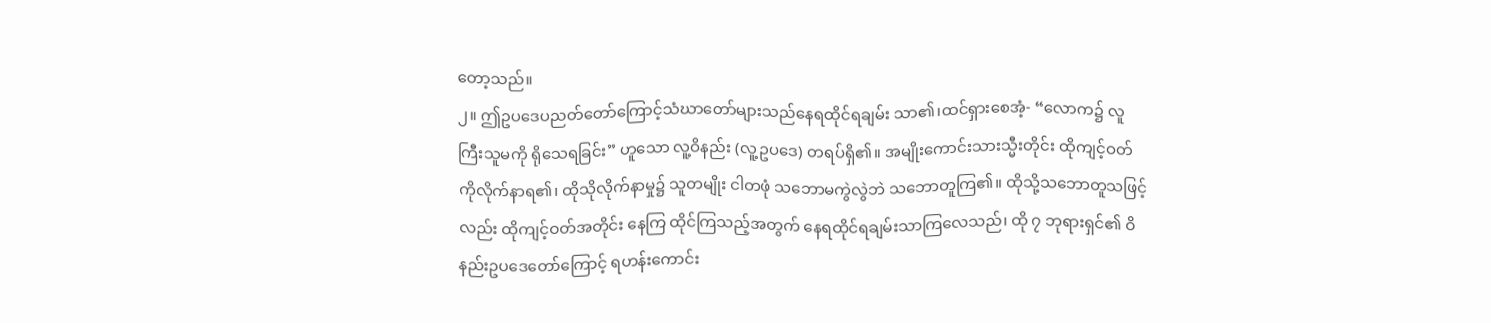တော့သည်။
၂။ ဤဥပဒေပညတ်တော်ကြောင့်သံဃာတော်များသည်နေရထိုင်ရချမ်း သာ၏၊ထင်ရှားစေအံ့- “လောက၌ လူကြီးသူမကို ရိုသေရခြင်း” ဟူသော လူ့ဝိနည်း (လူ့ဥပဒေ) တရပ်ရှိ၏။ အမျိုးကောင်းသားသ္မီးတိုင်း ထိုကျင့်ဝတ် ကိုလိုက်နာရ၏၊ ထိုသိုလိုက်နာမှု၌ သူတမျိုး ငါတဖုံ သဘောမကွဲလွဲဘဲ သဘောတူကြ၏။ ထိုသို့သဘောတူသဖြင့်လည်း ထိုကျင့်ဝတ်အတိုင်း နေကြ ထိုင်ကြသည့်အတွက် နေရထိုင်ရချမ်းသာကြလေသည်၊ ထို ၇ ဘုရားရှင်၏ ဝိနည်းဥပဒေတော်ကြောင့် ရဟန်းကောင်း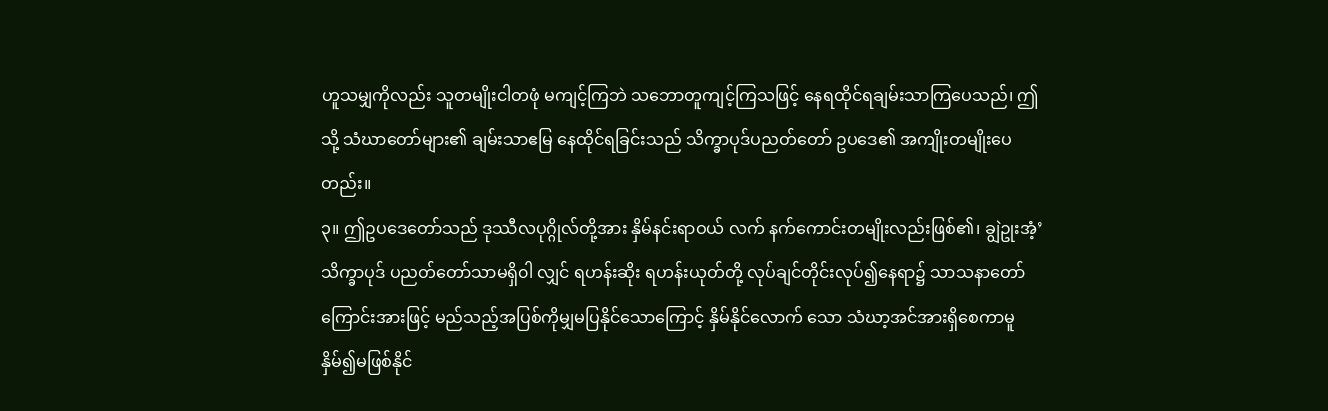ဟူသမျှကိုလည်း သူတမျိုးငါတဖုံ မကျင့်ကြဘဲ သဘောတူကျင့်ကြသဖြင့် နေရထိုင်ရချမ်းသာကြပေသည်၊ ဤသို့ သံဃာတော်များ၏ ချမ်းသာဧမြ နေထိုင်ရခြင်းသည် သိက္ခာပုဒ်ပညတ်တော် ဥပဒေ၏ အကျိုးတမျိုးပေတည်း။
၃။ ဤဥပဒေတော်သည် ဒုဿီလပုဂ္ဂိုလ်တို့အား နှိမ်နင်းရာဝယ် လက် နက်ကောင်းတမျိုးလည်းဖြစ်၏၊ ချွဲဥုးအံ့’သိက္ခာပုဒ် ပညတ်တော်သာမရှိ၀ါ လျှင် ရဟန်းဆိုး ရဟန်းယုတ်တို့ လုပ်ချင်တိုင်းလုပ်၍နေရာ၌ သာသနာတော် ကြောင်းအားဖြင့် မည်သည့်အပြစ်ကိုမျှမပြနိုင်သောကြောင့် နှိမ်နိုင်လောက် သော သံဃာ့အင်အားရှိစေကာမူ နှိမ်၍မဖြစ်နိုင်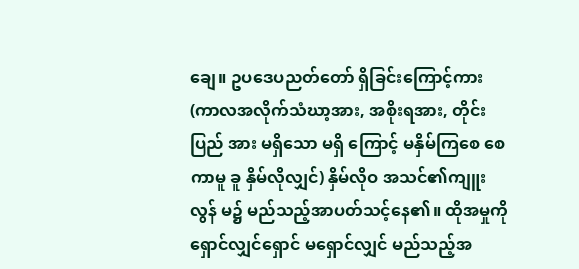ချေ။ ဥပဒေပညတ်တော် ရှိခြင်းကြောင့်ကား (ကာလအလိုက်သံဃာ့အား, အစိုးရအား, တိုင်းပြည် အား မရှိသော မရှိ ကြောင့် မနှိမ်ကြစေ စေကာမူ ခူ နှိမ်လိုလျှင်) နှိမ်လိုဝ အသင်၏ကျူးလွန် မ၌ မည်သည့်အာပတ်သင့်နေ၏။ ထိုအမှုကို ရှောင်လျှင်ရှောင် မရှောင်လျှင် မည်သည့်အ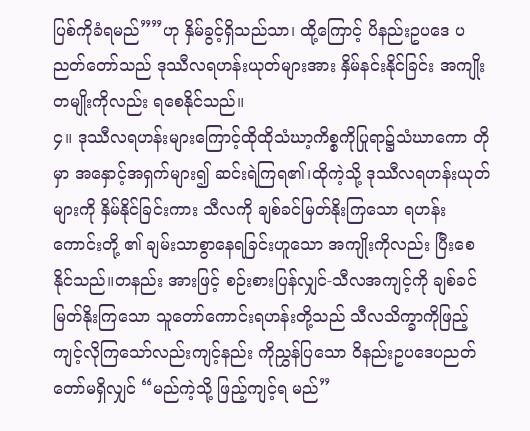ပြစ်ကိုခံရမည်””ဟု နှိမ်ခွင့်ရှိသည်သာ၊ ထို့ကြောင့် ပိနည်းဥပဒေ ပညတ်တော်သည် ဒုဿီလရဟန်းယုတ်များအား နှိမ်နင်းနိုင်ခြင်း အကျိုး တမျိုးကိုလည်း ရစေနိုင်သည်။
၄။ ဒုဿီလရဟန်းများကြောင့်ထိုထိုသံဃာ့ကိစ္စကိုပြုရာ၌သံဃာကော တိုမှာ အနှောင့်အရှက်များ၍ ဆင်းရဲကြရ၏၊ထိုကဲ့သို့ ဒုဿီလရဟန်းယုတ် များကို နှိမ်နိုင်ခြင်းကား သီလကို ချစ်ခင်မြတ်နိုးကြသော ရဟန်းကောင်းတို့ ၏ ချမ်းသာစွာနေရခြင်းဟူသော အကျိုးကိုလည်း ပြီးစေနိုင်သည်။တနည်း အားဖြင့် စဉ်းစားပြန်လျှင်-သီလအကျင့်ကို ချစ်ခင်မြတ်နိုးကြသော သူတော်ကောင်းရဟန်းတို့သည် သီလသိက္ခာကိုဖြည့်ကျင့်လိုကြသော်လည်းကျင့်နည်း ကိုညွှန်ပြသော ဝိနည်းဥပဒေပညတ်တော်မရှိလျှင် “မည်ကဲ့သို့ ဖြည့်ကျင့်ရ မည်”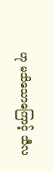ဟု မသိသောကြောင့် သီလ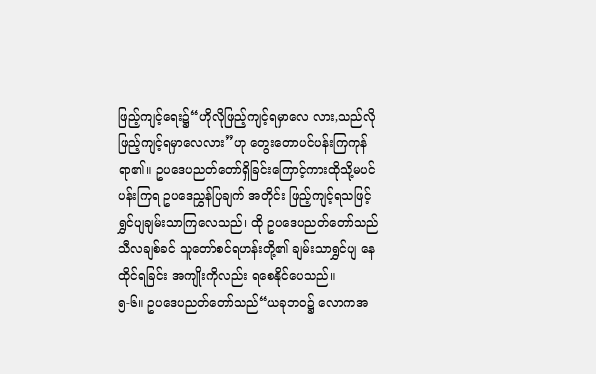ဖြည့်ကျင့်ရေး၌“ဟိုလိုဖြည့်ကျင့်ရမှာလေ လား,သည်လိုဖြည့်ကျင့်ရမှာလေလား”ဟု တွေးတောပင်ပန်းကြကုန်ရာ၏။ ဥပဒေပညတ်တော်ရှိခြင်းကြောင့်ကားထိုသို့မပင်ပန်းကြရ ဥပဒေညွှန်ပြချက် အတိုင်း ဖြည့်ကျင့်ရသဖြင့် ရွှင်ပျချမ်းသာကြလေသည်၊ ထို ဥပဒေပညတ်တော်သည် သီလချစ်ခင် သူတော်စင်ရဟန်းတို့၏ ချမ်းသာရွှင်ပျ နေထိုင်ရခြင်း အကျိုးကိုလည်း ရစေနိုင်ပေသည်။
၅-၆။ ဥပဒေပညတ်တော်သည်“ယခုဘဝ၌ လောကအ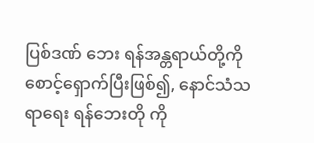ပြစ်ဒဏ် ဘေး ရန်အန္တရာယ်တို့ကို စောင့်ရှောက်ပြီးဖြစ်၍, နောင်သံသရာရေး ရန်ဘေးတို ကို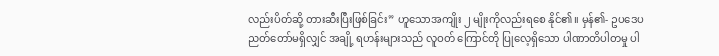လည်းပိတ်ဆို့ တားဆီးပြီးဖြစ်ခြင်း” ဟူသောအကျိုး ၂ မျိုးကိုလည်းရစေ နိုင်၏။ မှန်၏- ဥပဒေပညတ်တော်မရှိလျှင် အချို့ ရဟန်းများသည် လူဝတ် ကြောင်တို ပြုလေ့ရှိသော ပါဏာတိပါတမှု ပါ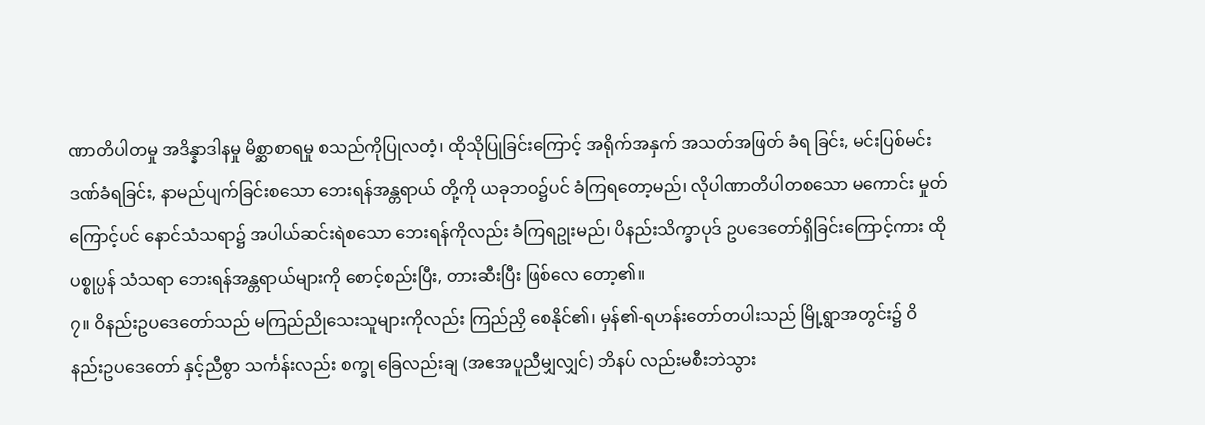ဏာတိပါတမှု အဒိန္နာဒါနမှု မိစ္ဆာစာရမှု စသည်ကိုပြုလတံ့၊ ထိုသိုပြုခြင်းကြောင့် အရိုက်အနှက် အသတ်အဖြတ် ခံရ ခြင်း, မင်းပြစ်မင်းဒဏ်ခံရခြင်း, နာမည်ပျက်ခြင်းစသော ဘေးရန်အန္တရာယ် တို့ကို ယခုဘဝ၌ပင် ခံကြရတော့မည်၊ လိုပါဏာတိပါတစသော မကောင်း မှုတ်ကြောင့်ပင် နောင်သံသရာ၌ အပါယ်ဆင်းရဲစသော ဘေးရန်ကိုလည်း ခံကြရဥုးမည်၊ ပိနည်းသိက္ခာပုဒ် ဥပဒေတော်ရှိခြင်းကြောင့်ကား ထိုပစ္စုပ္ပန် သံသရာ ဘေးရန်အန္တရာယ်များကို စောင့်စည်းပြီး, တားဆီးပြီး ဖြစ်လေ တော့၏။
၇။ ဝိနည်းဥပဒေတော်သည် မကြည်ညိုသေးသူများကိုလည်း ကြည်ညှိ စေနိုင်၏၊ မှန်၏-ရဟန်းတော်တပါးသည် မြို့ရွာအတွင်း၌ ဝိနည်းဥပဒေတော် နှင့်ညီစွာ သင်္ကန်းလည်း စက္ခု ခြေလည်းချ (အဧအပူညီမျှလျှင်) ဘိနပ် လည်းမစီးဘဲသွား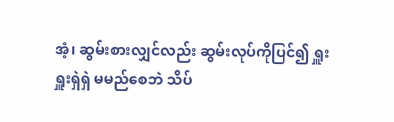အံ့၊ ဆွမ်းစားလျှင်လည်း ဆွမ်းလုပ်ကိုပြင်၍ ရှူးရှူးရှဲရှဲ မမည်စေဘဲ သိပ်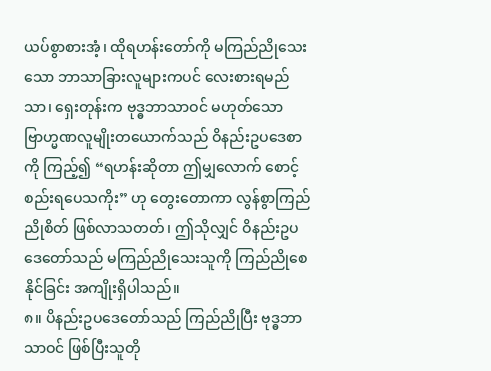ယပ်စွာစားအံ့၊ ထိုရဟန်းတော်ကို မကြည်ညိုသေးသော ဘာသာခြားလူများကပင် လေးစားရမည်သာ၊ ရှေးတုန်းက ဗုဒ္ဓဘာသာဝင် မဟုတ်သော ဗြာဟ္မဏလူမျိုးတယောက်သည် ဝိနည်းဥပဒေစာကို ကြည့်၍ “ရဟန်းဆိုတာ ဤမျှလောက် စောင့်စည်းရပေသကိုး” ဟု တွေးတောကာ လွန်စွာကြည်ညိုစိတ် ဖြစ်လာသတတ်၊ ဤသိုလျှင် ဝိနည်းဥပဒေတော်သည် မကြည်ညိုသေးသူကို ကြည်ညိုစေနိုင်ခြင်း အကျိုးရှိပါသည်။
၈။ ပိနည်းဥပဒေတော်သည် ကြည်ညိုပြီး ဗုဒ္ဓဘာသာဝင် ဖြစ်ပြီးသူတို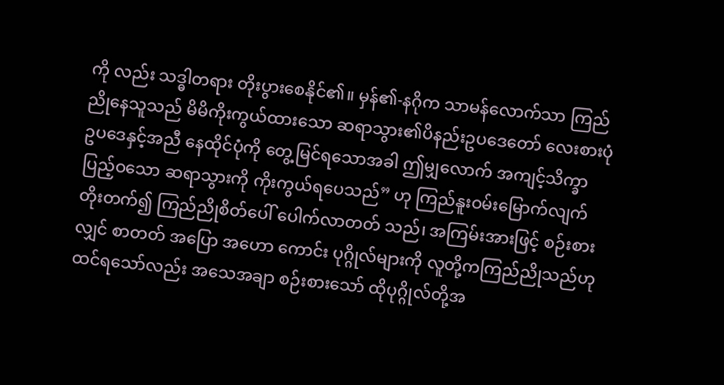ကို လည်း သဒ္ဓါတရား တိုးပွားစေနိုင်၏။ မှန်၏-နဂိုက သာမန်လောက်သာ ကြည်ညိုနေသူသည် မိမိကိုးကွယ်ထားသော ဆရာသွား၏ပိနည်းဥပဒေတော် လေးစားပုံ ဥပဒေနှင့်အညီ နေထိုင်ပုံကို တွေ့မြင်ရသောအခါ ဤမျှလောက် အကျင့်သိက္ခာပြည့်ဝသော ဆရာသွားကို ကိုးကွယ်ရပေသည်” ဟု ကြည်နူးဝမ်းမြောက်လျက် တိုးတက်၍ ကြည်ညိုစိတ်ပေါ် ပေါက်လာတတ် သည်၊ အကြမ်းအားဖြင့် စဉ်းစားလျှင် စာတတ် အပြော အဟော ကောင်း ပုဂ္ဂိုလ်များကို လူတို့ကကြည်ညိုသည်ဟု ထင်ရသော်လည်း အသေအချာ စဉ်းစားသော် ထိုပုဂ္ဂိုလ်တို့အ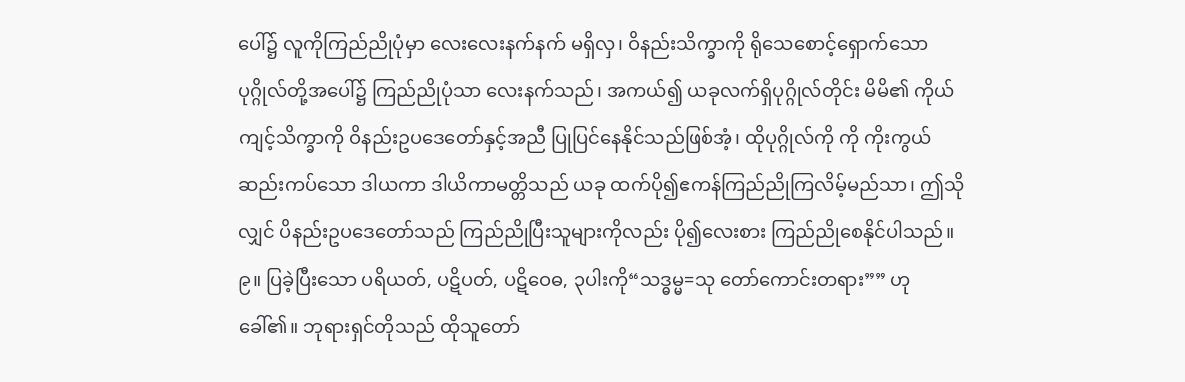ပေါ်၌ လူကိုကြည်ညိုပုံမှာ လေးလေးနက်နက် မရှိလှ၊ ဝိနည်းသိက္ခာကို ရိုသေစောင့်ရှောက်သော ပုဂ္ဂိုလ်တို့အပေါ်၌ ကြည်ညိုပုံသာ လေးနက်သည်၊ အကယ်၍ ယခုလက်ရှိပုဂ္ဂိုလ်တိုင်း မိမိ၏ ကိုယ်ကျင့်သိက္ခာကို ဝိနည်းဥပဒေတော်နှင့်အညီ ပြုပြင်နေနိုင်သည်ဖြစ်အံ့၊ ထိုပုဂ္ဂိုလ်ကို ကို ကိုးကွယ်ဆည်းကပ်သော ဒါယကာ ဒါယိကာမတ္တိသည် ယခု ထက်ပို၍ဧကန်ကြည်ညိုကြလိမ့်မည်သာ၊ ဤသိုလျှင် ပိနည်းဥပဒေတော်သည် ကြည်ညိုပြီးသူများကိုလည်း ပို၍လေးစား ကြည်ညိုစေနိုင်ပါသည်။
၉။ ပြခဲ့ပြီးသော ပရိယတ်, ပဋိပတ်, ပဋိဝေဓ, ၃ပါးကို“သဒ္ဓမ္မ=သု တော်ကောင်းတရား”” ဟု ခေါ်၏။ ဘုရားရှင်တိုသည် ထိုသူတော်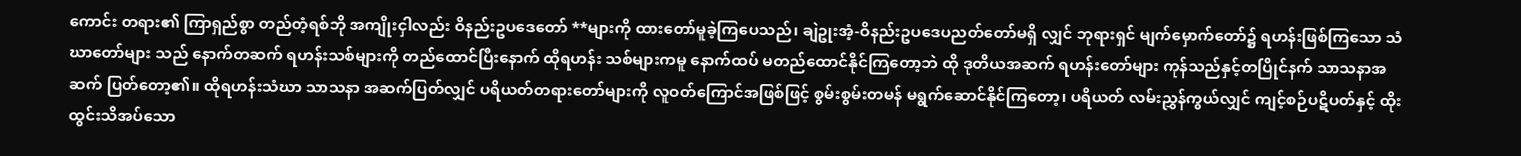ကောင်း တရား၏ ကြာရှည်စွာ တည်တံ့ရစ်ဘို အကျိုးငှါလည်း ဝိနည်းဥပဒေတော် **များကို ထားတော်မူခဲ့ကြပေသည်၊ ချဲဥုးအံ့-ဝိနည်းဥပဒေပညတ်တော်မရှိ လျှင် ဘုရားရှင် မျက်မှောက်တော်၌ ရဟန်းဖြစ်ကြသော သံဃာတော်များ သည် နောက်တဆက် ရဟန်းသစ်များကို တည်ထောင်ပြီးနောက် ထိုရဟန်း သစ်များကမူ နောက်ထပ် မတည်ထောင်နိုင်ကြတော့ဘဲ ထို ဒုတိယအဆက် ရဟန်းတော်များ ကုန်သည်နှင့်တပြိုင်နက် သာသနာအဆက် ပြတ်တော့၏။ ထိုရဟန်းသံဃာ သာသနာ အဆက်ပြတ်လျှင် ပရိယတ်တရားတော်များကို လူဝတ်ကြောင်အဖြစ်ဖြင့် စွမ်းစွမ်းတမန် မရွက်ဆောင်နိုင်ကြတော့၊ ပရိယတ် လမ်းညွှန်ကွယ်လျှင် ကျင့်စဉ်ပဋိပတ်နှင့် ထိုးထွင်းသိအပ်သော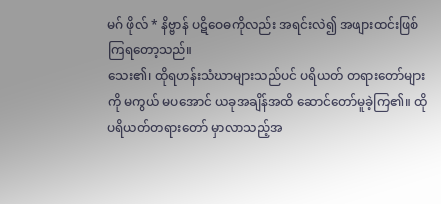မဂ် ဖိုလ် * နိဗ္ဗာန် ပဋိဝေဓကိုလည်း အရင်းလဲ၍ အဖျားထင်းဖြစ်ကြရတော့သည်။
သေး၏၊ ထိုရဟန်းသံဃာများသည်ပင် ပရိယတ် တရားတော်များကို မကွယ် မပအောင် ယခုအချိန်အထိ ဆောင်တော်မူခဲ့ကြ၏။ ထိုပရိယတ်တရားတော် မှာလာသည့်အ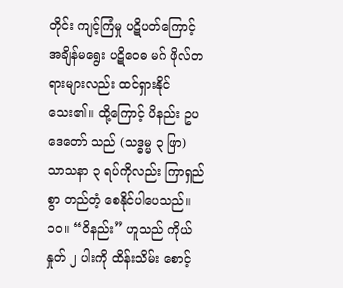တိုင်း ကျင့်ကြံမှု ပဋိပတ်ကြောင့် အချိန်မရွေး ပဋိဝေဓ မဂ် ဖိုလ်တရားများလည်း ထင်ရှားနိုင်သေး၏။ ထို့ကြောင့် ပိနည်း ဥပဒေတော် သည် (သဒ္ဓမ္မ ၃ ဖြာ) သာသနာ ၃ ရပ်ကိုလည်း ကြာရှည်စွာ တည်တံ့ စေနိုင်ပါပေသည်။
၁၀။ “ဝိနည်း” ဟူသည် ကိုယ်နှုတ် ၂ ပါးကို ထိန်းသိမ်း စောင့်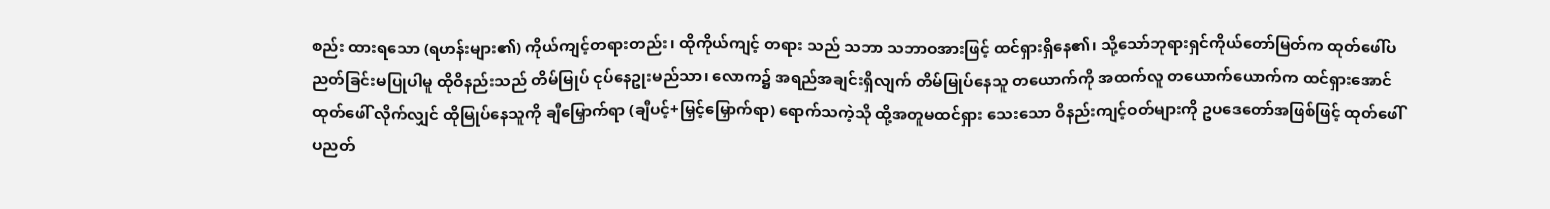စည်း ထားရသော (ရဟန်းများ၏) ကိုယ်ကျင့်တရားတည်း၊ ထိုကိုယ်ကျင့် တရား သည် သဘာ သဘာဝအားဖြင့် ထင်ရှားရှိနေ၏၊ သို့သော်ဘုရားရှင်ကိုယ်တော်မြတ်က ထုတ်ဖေါ်ပညတ်ခြင်းမပြုပါမူ ထိုဝိနည်းသည် တိမ်မြုပ် ငုပ်နေဥုးမည်သာ၊ လောက၌ အရည်အချင်းရှိလျက် တိမ်မြုပ်နေသူ တယောက်ကို အထက်လူ တယောက်ယောက်က ထင်ရှားအောင် ထုတ်ဖေါ် လိုက်လျှင် ထိုမြုပ်နေသူကို ချီမြှောက်ရာ (ချီပင့်+မြှင့်မြှောက်ရာ) ရောက်သကဲ့သို ထို့အတူမထင်ရှား သေးသော ဝိနည်းကျင့်ဝတ်များကို ဥပဒေတော်အဖြစ်ဖြင့် ထုတ်ဖေါ် ပညတ်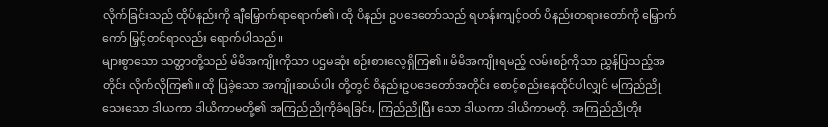လိုက်ခြင်းသည် ထိုပ်နည်းကို ချီမြှောက်ရာရောက်၏၊ ထို ပိနည်း ဥပဒေတော်သည် ရဟန်းကျင့်ဝတ် ပိနည်းတရားတော်ကို မြှောက်ကော် မြှင့်တင်ရာလည်း ရောက်ပါသည်။
များစွာသော သတ္တာတို့သည် မိမိအကျိုးကိုသာ ပဌမဆုံး စဉ်းစားလေ့ရှိကြ၏။ မိမိအကျိုးရမည့် လမ်းစဉ်ကိုသာ ညွှန်ပြသည့်အတိုင်း လိုက်လိုကြ၏။ ထို ပြခဲ့သော အကျိုးဆယ်ပါး တို့တွင် ဝိနည်းဥပဒေတော်အတိုင်း စောင့်စည်းနေထိုင်ပါလျှင် မကြည်ညို သေးသော ဒါယကာ ဒါယိကာမတို့၏ အကြည်ညိုကိုခံရခြင်း, ကြည်ညိုပြီး သော ဒါယကာ ဒါယိကာမတို. အကြည်ညိုတိုး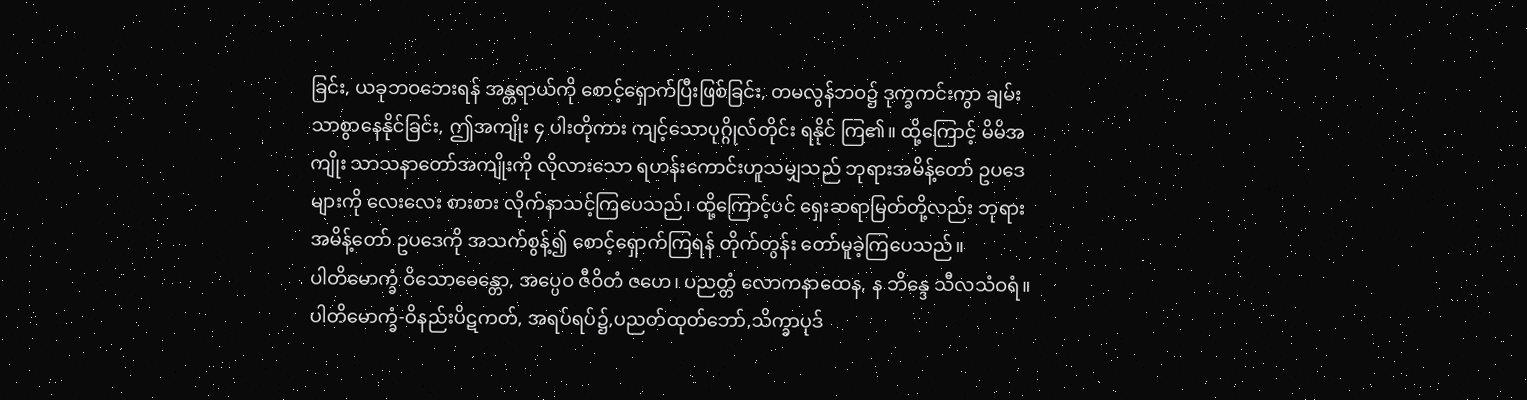ခြင်း, ယခုဘဝဘေးရန် အန္တရာယ်ကို စောင့်ရှောက်ပြီးဖြစ်ခြင်း, တမလွန်ဘဝ၌ ဒုက္ခကင်းကွာ ချမ်း သာစွာနေနိုင်ခြင်း, ဤအကျိုး ၄ ပါးတိုကား ကျင့်သောပုဂ္ဂိုလ်တိုင်း ရနိုင် ကြ၏။ ထို့ကြောင့် မိမိအကျိုး သာသနာတော်အကျိုးကို လိုလားသော ရဟန်းကောင်းဟူသမျှသည် ဘုရားအမိန့်တော် ဥပဒေများကို လေးလေး စားစား လိုက်နာသင့်ကြပေသည်၊ ထို့ကြောင့်ပင် ရှေးဆရာမြတ်တို့လည်း ဘုရားအမိန့်တော် ဥပဒေကို အသက်စွန့်၍ စောင့်ရှောက်ကြရန် တိုက်တွန်း တော်မူခဲ့ကြပေသည်။
ပါတိမောက္ခံ ဝိသောဓေန္တော, အပ္ပေဝ ဇီဝိတံ ဇဟေ၊ ပညတ္တံ လောကနာထေန, န ဘိန္ဒေ သီလသံဝရံ။
ပါတိမောက္ခံ-ဝိနည်းပိဋကတ်, အရပ်ရပ်၌,ပညတ်ထုတ်ဘော်,သိက္ခာပုဒ်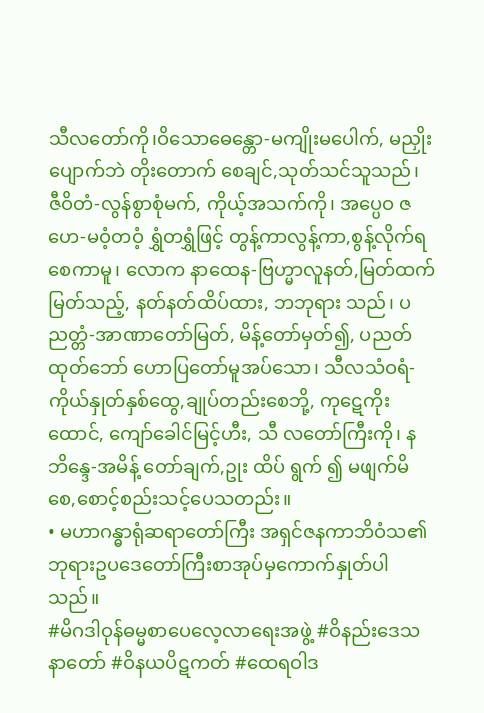သီလတော်ကို၊ဝိသောဓေန္တော-မကျိုးမပေါက်, မညှိုးပျောက်ဘဲ တိုးတောက် စေချင်,သုတ်သင်သူသည်၊ ဇီဝိတံ-လွန်စွာစုံမက်, ကိုယ့်အသက်ကို၊ အပ္ပေဝ ဇဟေ-မဝံ့တဝံ့ ရွှံတရွှံဖြင့် တွန့်ကာလွန့်ကာ,စွန့်လိုက်ရစေကာမူ၊ လောက နာထေန-ဗြဟ္မာလူနတ်,မြတ်ထက်မြတ်သည့်, နတ်နတ်ထိပ်ထား, ဘဘုရား သည်၊ ပညတ္တံ-အာဏာတော်မြတ်, မိန့်တော်မှတ်၍, ပညတ်ထုတ်ဘော် ဟောပြတော်မူအပ်သော၊ သီလသံဝရံ-ကိုယ်နှုတ်နှစ်ထွေ,ချုပ်တည်းစေဘို့, ကုဋေကိုးထောင်, ကျော်ခေါင်မြင့်ဟီး, သီ လတော်ကြီးကို၊ န ဘိန္ဒေ-အမိန့် တော်ချက်,ဥုး ထိပ် ရွက် ၍ မဖျက်မိစေ,စောင့်စည်းသင့်ပေသတည်း။
• မဟာဂန္ဓာရုံဆရာတော်ကြီး အရှင်ဇနကာဘိဝံသ၏ ဘုရားဥပဒေတော်ကြီးစာအုပ်မှကောက်နှုတ်ပါသည်။
#မိဂဒါဝုန်ဓမ္မစာပေလေ့လာရေးအဖွဲ့ #ဝိနည်းဒေသနာတော် #ဝိနယပိဋကတ် #ထေရဝါဒ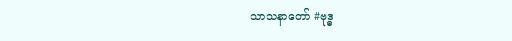သာသနာတော် #ဗုဒ္ဓ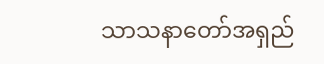သာသနာတော်အရှည်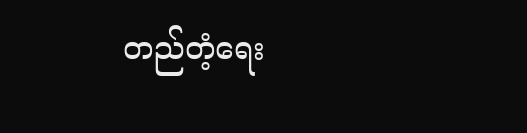တည်တံ့ရေး